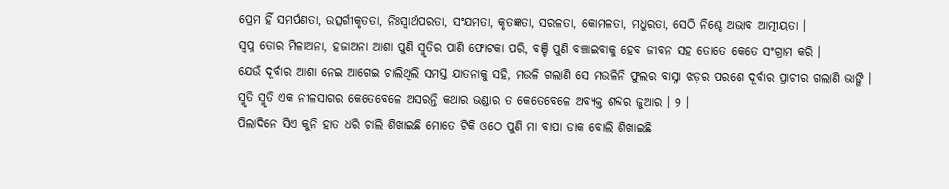ପ୍ରେମ ହିଁ ସମର୍ପଣତା, ଉତ୍ସର୍ଗୀକୃତତା, ନିଃସ୍ୱାର୍ଥପରତା, ସଂଯମତା, କୃତଜ୍ଞତା, ସରଳତା, କୋମଳତା, ମଧୁରତା, ସେଠି ନିଶ୍ଚେ ଅଭାବ ଆତ୍ମୀୟତା ।
ସ୍ୱପ୍ନ ତୋର ମିଳାଅନା, ହଜାଅନା ଆଶା ପୁଣି ସ୍ମୃତିର ପାଣି ଫୋଟକା ପରି, ବଞ୍ଚି ପୁଣି ବଞ୍ଚାଇବାକୁ ହେବ ଜୀବନ ସହ ତୋତେ କେତେ ସଂଗ୍ରାମ କରି ।
ଯେଉଁ ଦୂର୍ବାର ଆଶା ନେଇ ଆଗେଇ ଚାଲିଥିଲି ସମସ୍ତ ଯାତନାକୁ ସହି, ମଉଳି ଗଲାଣି ସେ ମଉଳିନି ଫୁଲର ବାସ୍ନା ଝଡ଼ର ପରଶେ ଦୂର୍ବାର ପ୍ରାଚୀର ଗଲାଣି ଭାଙ୍ଗି ।
ସ୍ମୃତି ସ୍ମୃତି ଏକ ନୀଳସାଗର କେତେବେଳେ ଅସରନ୍ତି କଥାର ଭଣ୍ଡାର ତ କେତେବେଳେ ଅବ୍ୟକ୍ତ ଶବ୍ଦର ଜୁଆର । ୨ ।
ପିଲାଦିନେ ସିଏ କୁନି ହାତ ଧରି ଚାଲି ଶିଖାଇଛି ମୋତେ ଟିକି ଓଠେ ପୁଣି ମା ବାପା ଡାକ ବୋଲି ଶିଖାଇଛି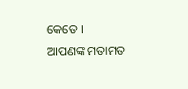କେତେ ।
ଆପଣଙ୍କ ମତାମତ